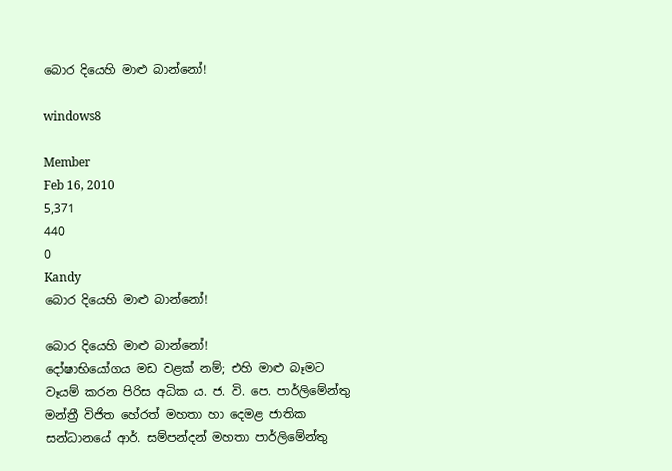බොර දියෙහි මාළු බාන්නෝ!

windows8

Member
Feb 16, 2010
5,371
440
0
Kandy
බොර දියෙහි මාළු බාන්නෝ!

බොර දියෙහි මාළු බාන්නෝ!
දෝෂාභියෝගය මඩ වළක් නම්; එහි මාළු බෑමට වෑයම් කරන පිරිස අධික ය. ජ. වි. පෙ. පාර්ලිමේන්තු මන්ත්‍රී විජිත හේරත් මහතා හා දෙමළ ජාතික සන්ධානයේ ආර්. සම්පන්දන් මහතා පාර්ලිමේන්තු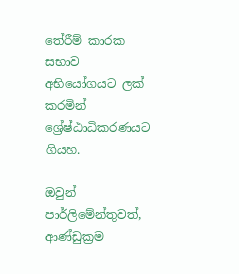තේරීම් කාරක සභාව අභියෝගයට ලක් කරමින් ශ්‍රේෂ්ඨාධිකරණයට ගියහ.

ඔවුන් පාර්ලිමේන්තුවත්, ආණ්ඩුක්‍රම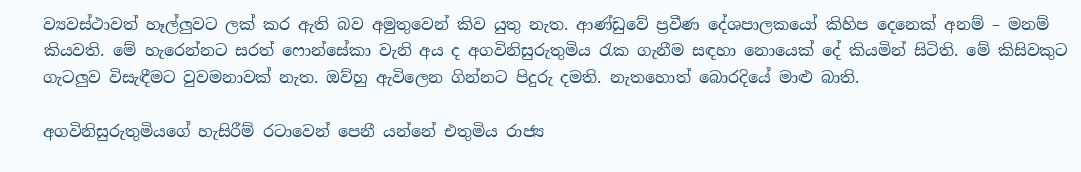ව්‍යවස්ථාවත් හෑල්ලුවට ලක් කර ඇති බව අමුතුවෙන් කිව යුතු නැත. ආණ්ඩුවේ ප්‍රවීණ දේශපාලකයෝ කිහිප දෙනෙක් අනම් – මනම් කියවති. මේ හැරෙන්නට සරත් ෆොන්සේකා වැනි අය ද අගවිනිසුරුතුමිය රැක ගැනීම සඳහා නොයෙක් දේ කියමින් සිටිති. මේ කිසිවකුට ගැටලුව විසැඳීමට වුවමනාවක් නැත. ඔව්හු ඇවිලෙන ගින්නට පිදුරු දමති. නැතහොත් බොරදියේ මාළු බාති.

අගවිනිසුරුතුමියගේ හැසිරීම් රටාවෙන් පෙනී යන්නේ එතුමිය රාජ්‍ය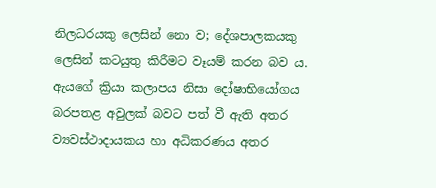නිලධරයකු ලෙසින් නො ව; දේශපාලකයකු ලෙසින් කටයුතු කිරීමට වෑයම් කරන බව ය. ඇයගේ ක්‍රියා කලාපය නිසා දෝෂාභියෝගය බරපතළ අවුලක් බවට පත් වී ඇති අතර ව්‍යවස්ථාදායකය හා අධිකරණය අතර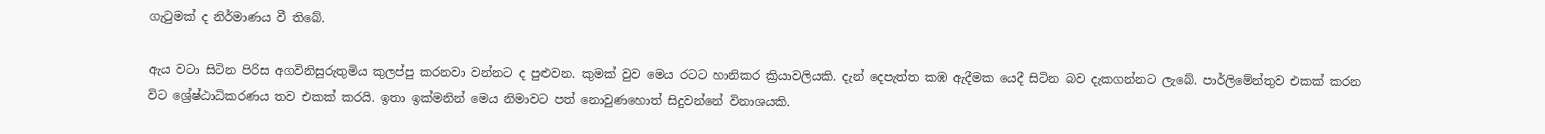ගැටුමක් ද නිර්මාණය වී තිබේ.

ඇය වටා සිටින පිරිස අගවිනිසුරුතුමිය කුලප්පු කරනවා වන්නට ද පුළුවන. කුමක් වුව මෙය රටට හානිකර ක්‍රියාවලියකි. දැන් දෙපැත්ත කඹ ඇදීමක යෙදී සිටින බව දැකගන්නට ලැබේ. පාර්ලිමේන්තුව එකක් කරන විට ශ්‍රේෂ්ඨාධිකරණය තව එකක් කරයි. ඉතා ඉක්මනින් මෙය නිමාවට පත් නොවුණහොත් සිදුවන්නේ විනාශයකි.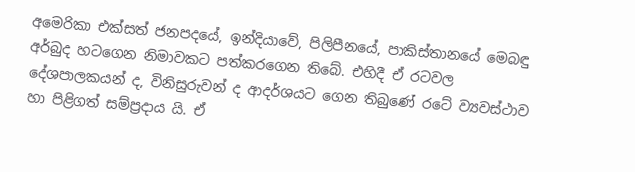අමෙරිකා එක්සත් ජනපදයේ, ඉන්දියාවේ, පිලිපීනයේ, පාකිස්තානයේ මෙබඳු අර්බුද හටගෙන නිමාවකට පත්කරගෙන තිබේ. එහිදී ඒ රටවල දේශපාලකයන් ද, විනිසුරුවන් ද ආදර්ශයට ගෙන තිබුණේ රටේ ව්‍යවස්ථාව හා පිළිගත් සම්ප්‍රදාය යි. ඒ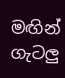මඟින් ගැටලු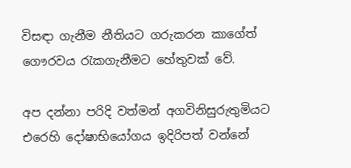විසඳා ගැනීම නීතියට ගරුකරන කාගේත් ගෞරවය රැකගැනීමට හේතුවක් වේ.

අප දන්නා පරිදි වත්මන් අගවිනිසුරුතුමියට එරෙහි දෝෂාභියෝගය ඉදිරිපත් වන්නේ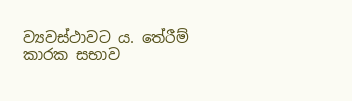ව්‍යවස්ථාවට ය. තේරීම් කාරක සභාව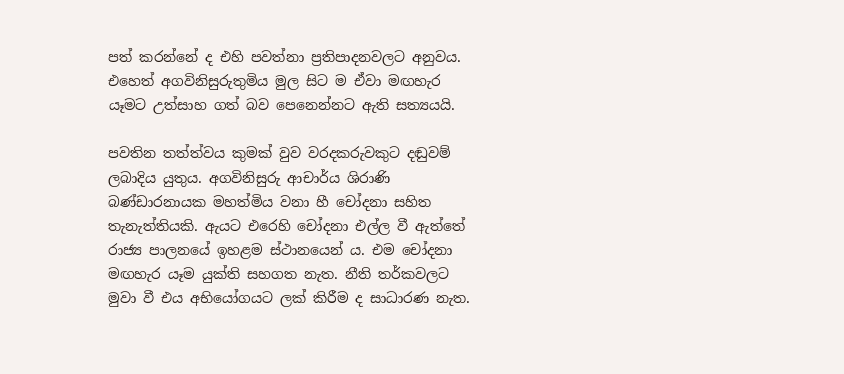පත් කරන්නේ ද එහි පවත්නා ප්‍රතිපාදනවලට අනුවය. එහෙත් අගවිනිසුරුතුමිය මුල සිට ම ඒවා මඟහැර යෑමට උත්සාහ ගත් බව පෙනෙන්නට ඇති සත්‍යයයි.

පවතින තත්ත්වය කුමක් වුව වරදකරුවකුට දඬුවම් ලබාදිය යුතුය. අගවිනිසුරු ආචාර්ය ශිරාණි බණ්ඩාරනායක මහත්මිය වනා හී චෝදනා සහිත තැනැත්තියකි. ඇයට එරෙහි චෝදනා එල්ල වී ඇත්තේ රාජ්‍ය පාලනයේ ඉහළම ස්ථානයෙන් ය. එම චෝදනා මඟහැර යෑම යුක්ති සහගත නැත. නීති තර්කවලට මුවා වී එය අභියෝගයට ලක් කිරීම ද සාධාරණ නැත.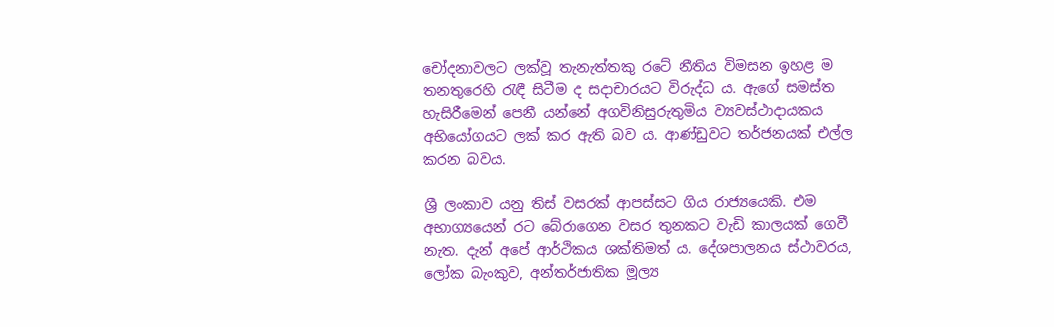චෝදනාවලට ලක්වූ තැනැත්තකු රටේ නීතිය විමසන ඉහළ ම තනතුරෙහි රැඳී සිටීම ද සදාචාරයට විරුද්ධ ය. ඇගේ සමස්ත හැසිරීමෙන් පෙනී යන්නේ අගවිනිසුරුතුමිය ව්‍යවස්ථාදායකය අභියෝගයට ලක් කර ඇති බව ය. ආණ්ඩුවට තර්ජනයක් එල්ල කරන බවය.

ශ්‍රී ලංකාව යනු තිස් වසරක් ආපස්සට ගිය රාජ්‍යයෙකි. එම අභාග්‍යයෙන් රට බේරාගෙන වසර තුනකට වැඩි කාලයක් ගෙවී නැත. දැන් අපේ ආර්ථිකය ශක්තිමත් ය. දේශපාලනය ස්ථාවරය, ලෝක බැංකුව, අන්තර්ජාතික මූල්‍ය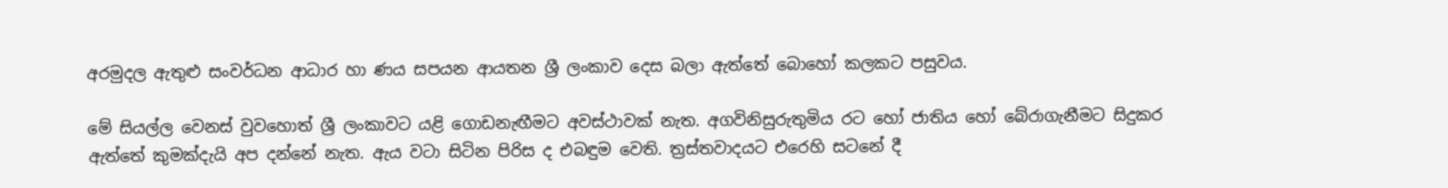අරමුදල ඇතුළු සංවර්ධන ආධාර හා ණය සපයන ආයතන ශ්‍රී ලංකාව දෙස බලා ඇත්තේ බොහෝ කලකට පසුවය.

මේ සියල්ල වෙනස් වුවහොත් ශ්‍රී ලංකාවට යළි ගොඩනැඟීමට අවස්ථාවක් නැත. අගවිනිසුරුතුමිය රට හෝ ජාතිය හෝ බේරාගැනීමට සිදුකර ඇත්තේ කුමක්දැයි අප දන්නේ නැත. ඇය වටා සිටින පිරිස ද එබඳුම වෙති. ත්‍රස්තවාදයට එරෙහි සටනේ දී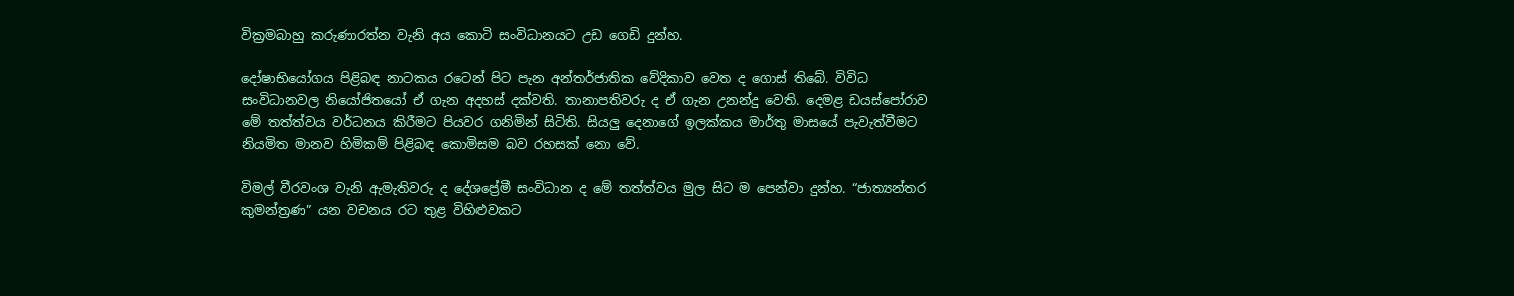වික්‍රමබාහු කරුණාරත්න වැනි අය කොටි සංවිධානයට උඩ ගෙඩි දුන්හ.

දෝෂාභියෝගය පිළිබඳ නාටකය රටෙන් පිට පැන අන්තර්ජාතික වේදිකාව වෙත ද ගොස් තිබේ. විවිධ සංවිධානවල නියෝජිතයෝ ඒ ගැන අදහස් දක්වති. තානාපතිවරු ද ඒ ගැන උනන්දු වෙති. දෙමළ ඩයස්පෝරාව මේ තත්ත්වය වර්ධනය කිරීමට පියවර ගනිමින් සිටිති. සියලු දෙනාගේ ඉලක්කය මාර්තු මාසයේ පැවැත්වීමට නියමිත මානව හිමිකම් පිළිබඳ කොමිසම බව රහසක් නො වේ.

විමල් වීරවංශ වැනි ඇමැතිවරු ද දේශප්‍රේමී සංවිධාන ද මේ තත්ත්වය මුල සිට ම පෙන්වා දුන්හ. “ජාත්‍යන්තර කුමන්ත්‍රණ” යන වචනය රට තුළ විහිළුවකට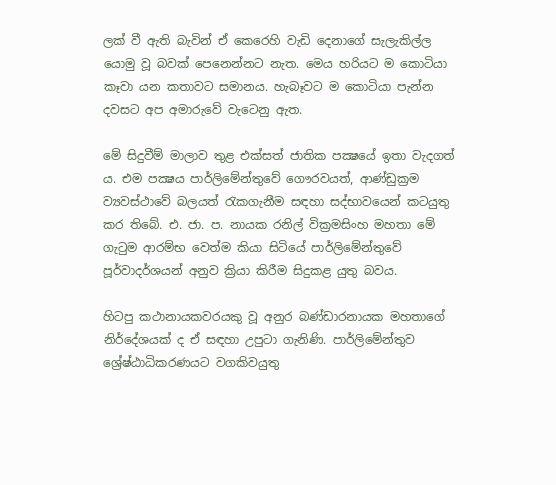ලක් වී ඇති බැවින් ඒ කෙරෙහි වැඩි දෙනාගේ සැලැකිල්ල යොමු වූ බවක් පෙනෙන්නට නැත. මෙය හරියට ම කොටියා කෑවා යන කතාවට සමානය. හැබෑවට ම කොටියා පැන්න දවසට අප අමාරුවේ වැටෙනු ඇත.

මේ සිදුවීම් මාලාව තුළ එක්සත් ජාතික පක්‍ෂයේ ඉතා වැදගත් ය. එම පක්‍ෂය පාර්ලිමේන්තුවේ ගෞරවයත්, ආණ්ඩුක්‍රම ව්‍යවස්ථාවේ බලයත් රැකගැනීම සඳහා සද්භාවයෙන් කටයුතු කර තිබේ. එ. ජා. ප. නායක රනිල් වික්‍රමසිංහ මහතා මේ ගැටුම ආරම්භ වෙත්ම කියා සිටියේ පාර්ලිමේන්තුවේ පූර්වාදර්ශයන් අනුව ක්‍රියා කිරීම සිදුකළ යුතු බවය.

හිටපු කථානායකවරයකු වූ අනුර බණ්ඩාරනායක මහතාගේ නිර්දේශයක් ද ඒ සඳහා උපුටා ගැනිණි. පාර්ලිමේන්තුව ශ්‍රේෂ්ඨාධිකරණයට වගකිවයුතු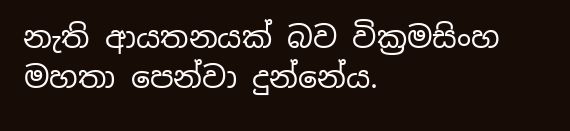නැති ආයතනයක් බව වික්‍රමසිංහ මහතා පෙන්වා දුන්නේය.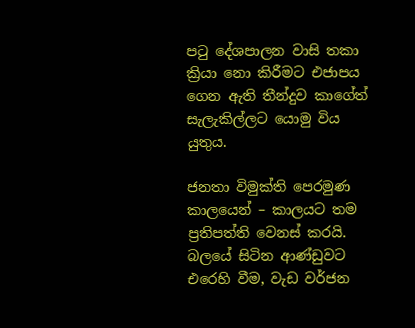පටු දේශපාලන වාසි තකා ක්‍රියා නො කිරීමට එජාපය ගෙන ඇති තීන්දුව කාගේත් සැලැකිල්ලට යොමු විය යුතුය.

ජනතා විමුක්ති පෙරමුණ කාලයෙන් – කාලයට තම ප්‍රතිපත්ති වෙනස් කරයි. බලයේ සිටින ආණ්ඩුවට එරෙහි වීම, වැඩ වර්ජන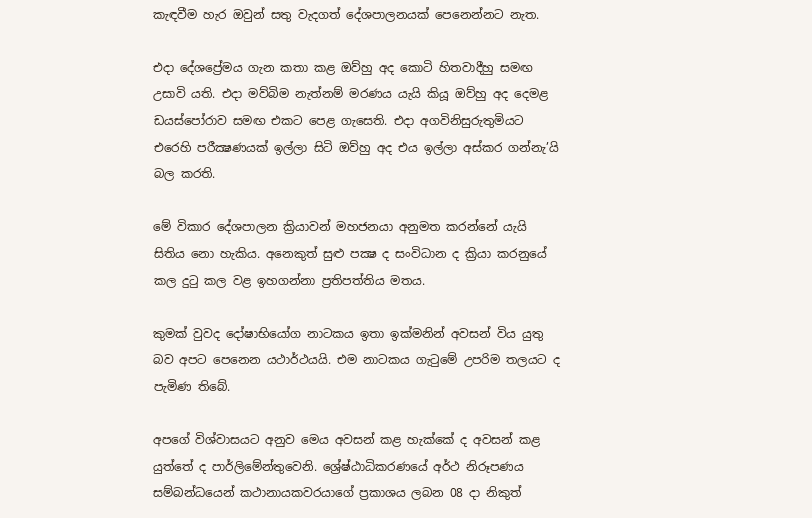කැඳවීම හැර ඔවුන් සතු වැදගත් දේශපාලනයක් පෙනෙන්නට නැත.

එදා දේශප්‍රේමය ගැන කතා කළ ඔව්හු අද කොටි හිතවාදීහු සමඟ උසාවි යති. එදා මව්බිම නැත්නම් මරණය යැයි කියූ ඔව්හු අද දෙමළ ඩයස්පෝරාව සමඟ එකට පෙළ ගැසෙති. එදා අගවිනිසුරුතුමියට එරෙහි පරීක්‍ෂණයක් ඉල්ලා සිටි ඔව්හු අද එය ඉල්ලා අස්කර ගන්නැ’යි බල කරති.

මේ විකාර දේශපාලන ක්‍රියාවන් මහජනයා අනුමත කරන්නේ යැයි සිතිය නො හැකිය. අනෙකුත් සුළු පක්‍ෂ ද සංවිධාන ද ක්‍රියා කරනුයේ කල දුටු කල වළ ඉහගන්නා ප්‍රතිපත්තිය මතය.

කුමක් වුවද දෝෂාභියෝග නාටකය ඉතා ඉක්මනින් අවසන් විය යුතු බව අපට පෙනෙන යථාර්ථයයි. එම නාටකය ගැටුමේ උපරිම තලයට ද පැමිණ තිබේ.

අපගේ විශ්වාසයට අනුව මෙය අවසන් කළ හැක්කේ ද අවසන් කළ යුත්තේ ද පාර්ලිමේන්තුවෙනි. ශ්‍රේෂ්ඨාධිකරණයේ අර්ථ නිරූපණය සම්බන්ධයෙන් කථානායකවරයාගේ ප්‍රකාශය ලබන 08 දා නිකුත්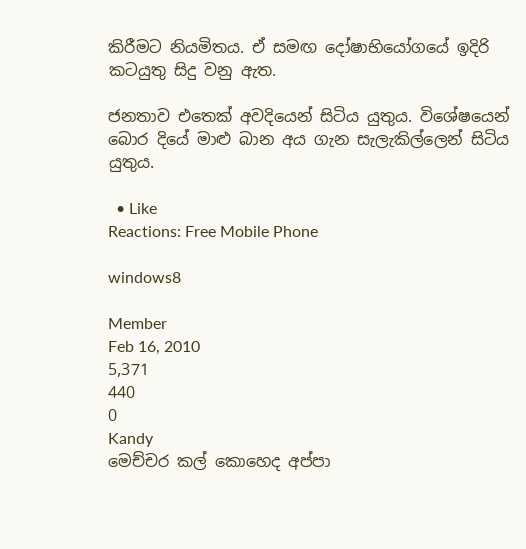කිරීමට නියමිතය. ඒ සමඟ දෝෂාභියෝගයේ ඉදිරි කටයුතු සිදු වනු ඇත.

ජනතාව එතෙක් අවදියෙන් සිටිය යුතුය. විශේෂයෙන් බොර දියේ මාළු බාන අය ගැන සැලැකිල්ලෙන් සිටිය යුතුය.

  • Like
Reactions: Free Mobile Phone

windows8

Member
Feb 16, 2010
5,371
440
0
Kandy
මෙච්චර කල් කොහෙද අප්පා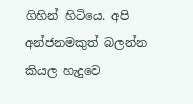ගිහින් හිටියෙ. අපි අන්ජනමකුත් බලන්න කියල හැදුවෙ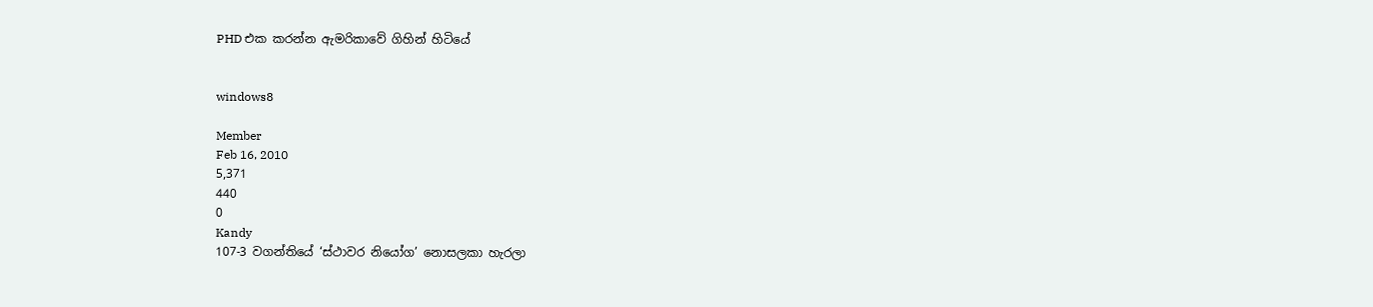PHD එක කරන්න ඇමරිකාවේ ගිහින් හිටියේ


windows8

Member
Feb 16, 2010
5,371
440
0
Kandy
107-3 වගන්තියේ ‘ස්ථාවර නියෝග’ නොසලකා හැරලා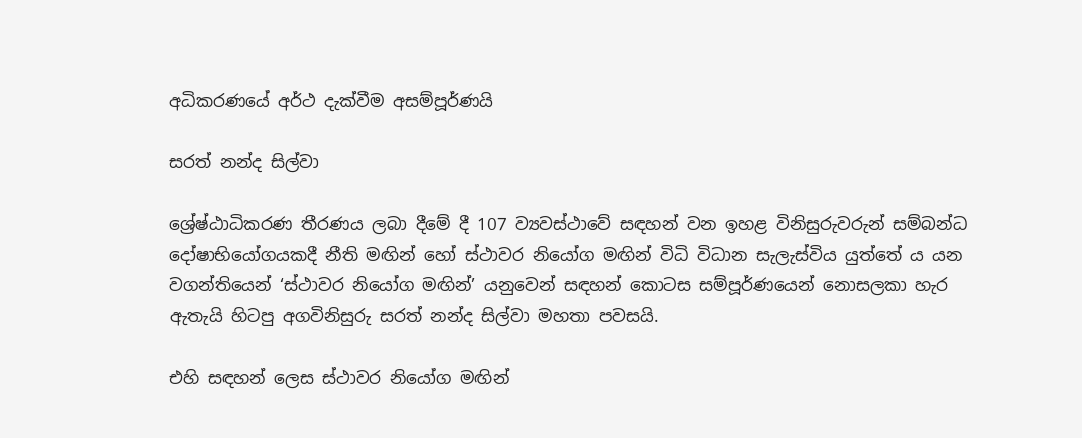අධිකරණයේ අර්ථ දැක්වීම අසම්පූර්ණයි

සරත් නන්ද සිල්වා

ශ්‍රේෂ්ඨාධිකරණ තීරණය ලබා දීමේ දී 107 ව්‍යවස්ථාවේ සඳහන් වන ඉහළ විනිසුරුවරුන් සම්බන්ධ දෝෂාභියෝගයකදී නීති මඟින් හෝ ස්ථාවර නියෝග මඟින් විධි විධාන සැලැස්විය යුත්තේ ය යන වගන්තියෙන් ‘ස්ථාවර නියෝග මඟින්’ යනුවෙන් සඳහන් කොටස සම්පූර්ණයෙන් නොසලකා හැර ඇතැයි හිටපු අගවිනිසුරු සරත් නන්ද සිල්වා මහතා පවසයි.

එහි සඳහන් ලෙස ස්ථාවර නියෝග මඟින්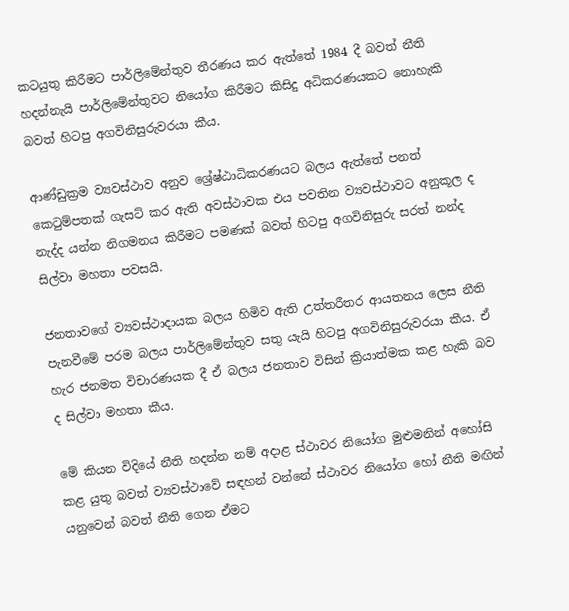කටයුතු කිරීමට පාර්ලිමේන්තුව තීරණය කර ඇත්තේ 1984 දී බවත් නීති හදන්නැයි පාර්ලිමේන්තුවට නියෝග කිරීමට කිසිදු අධිකරණයකට නොහැකි බවත් හිටපු අගවිනිසුරුවරයා කීය.

ආණ්ඩුක්‍රම ව්‍යවස්ථාව අනුව ශ්‍රේෂ්ඨාධිකරණයට බලය ඇත්තේ පනත් කෙටුම්පතක් ගැසට් කර ඇති අවස්ථාවක එය පවතින ව්‍යවස්ථාවට අනුකූල ද නැද්ද යන්න නිගමනය කිරීමට පමණක් බවත් හිටපු අගවිනිසුරු සරත් නන්ද සිල්වා මහතා පවසයි.

ජනතාවගේ ව්‍යවස්ථාදායක බලය හිමිව ඇති උත්තරීතර ආයතනය ලෙස නීති පැනවීමේ පරම බලය පාර්ලිමේන්තුව සතු යැයි හිටපු අගවිනිසුරුවරයා කීය. ඒ හැර ජනමත විචාරණයක දී ඒ බලය ජනතාව විසින් ක්‍රියාත්මක කළ හැකි බව ද සිල්වා මහතා කීය.

මේ කියන විදියේ නීති හදන්න නම් අදාළ ස්ථාවර නියෝග මුළුමනින් අහෝසි කළ යුතු බවත් ව්‍යවස්ථාවේ සඳහන් වන්නේ ස්ථාවර නියෝග හෝ නීති මඟින් යනුවෙන් බවත් නීති ගෙන ඒමට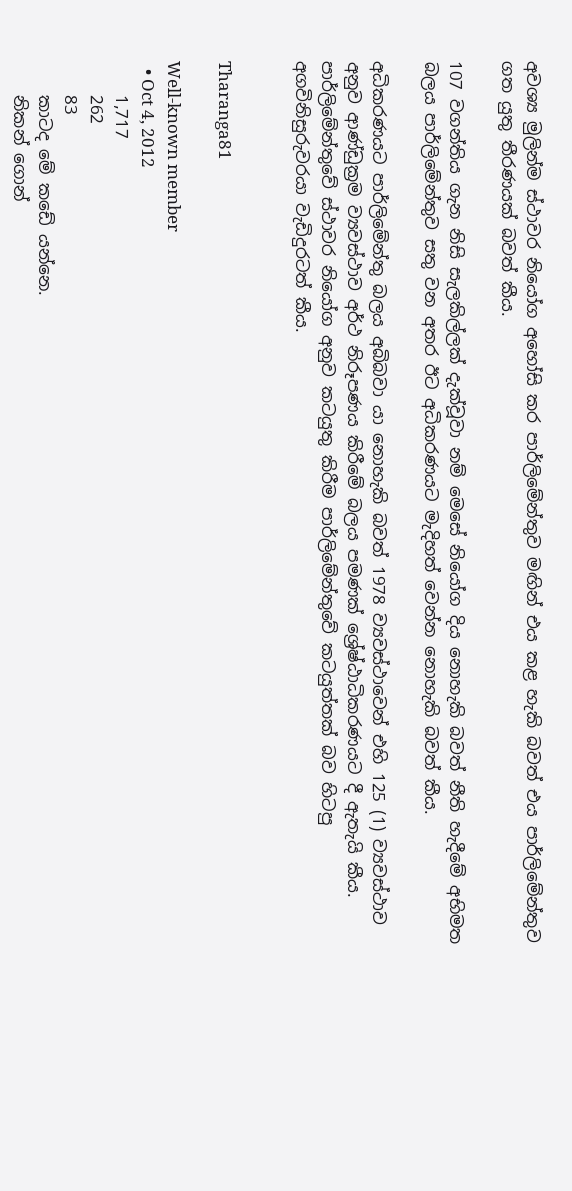අවශ්‍ය මුලින්ම ස්ථාවර නියෝග අහෝසි කර පාර්ලිමේන්තුව මඟින් එය කළ හැකි බවත් එය පාර්ලිමේන්තුව ගත යුතු තීරණයක් බවත් කීය.

107 වගන්තිය ගැන නිසි සැලකිල්ලක් දැක්වූවා නම් මෙසේ නියෝග දිය නොහැකි බවත් නීති හැදීමේ අභිමත බලය පාර්ලිමේන්තුව සතු වන අතර ඊට අධිකරණයට මැදිහත් වෙන්න නොහැකි බවත් කීය.

අධිකරණයට පාර්ලිමේන්තු බලය අබිබවා යා නොහැකි බවත් 1978 ව්‍යවස්ථාවෙන් එහි 125 (1) ව්‍යවස්ථාව අනුව ආණ්ඩුක්‍රම ව්‍යවස්ථාව අර්ථ නිරූපණය කිරීමේ බලය පමණක් ශ්‍රේෂ්ඨාධිකරණයට දී ඇතැයි කීය. පාර්ලිමේන්තුවේ ස්ථාවර නියෝග අනුව කටයුතු කිරීම පාර්ලිමේන්තුවේ කටයුත්තක් බව හිටපු අගවිනිසුරුවරයා වැඩිදුරටත් කීය.


Tharanga81

Well-known member
  • Oct 4, 2012
    1,717
    262
    83
    කාටද මේ කඩේ යන්නෙ.
    නිකන් ගොන්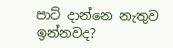පාට් දාන්නෙ නැතුව ඉන්නවද?